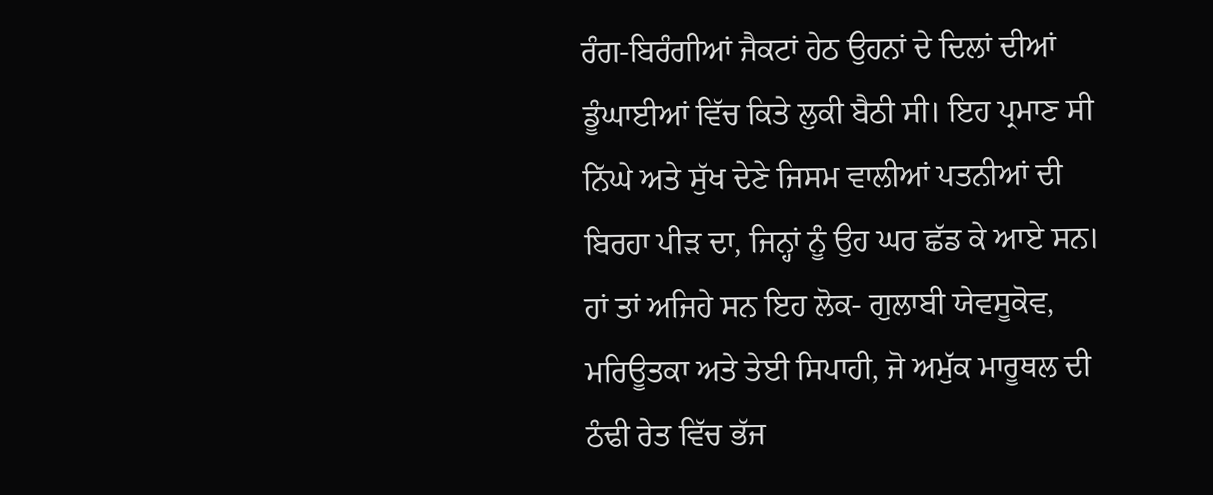ਰੰਗ-ਬਿਰੰਗੀਆਂ ਜੈਕਟਾਂ ਹੇਠ ਉਹਨਾਂ ਦੇ ਦਿਲਾਂ ਦੀਆਂ ਡੂੰਘਾਈਆਂ ਵਿੱਚ ਕਿਤੇ ਲੁਕੀ ਬੈਠੀ ਸੀ। ਇਹ ਪ੍ਰਮਾਣ ਸੀ ਨਿੱਘੇ ਅਤੇ ਸੁੱਖ ਦੇਣੇ ਜਿਸਮ ਵਾਲੀਆਂ ਪਤਨੀਆਂ ਦੀ ਬਿਰਹਾ ਪੀੜ ਦਾ, ਜਿਨ੍ਹਾਂ ਨੂੰ ਉਹ ਘਰ ਛੱਡ ਕੇ ਆਏ ਸਨ।
ਹਾਂ ਤਾਂ ਅਜਿਹੇ ਸਨ ਇਹ ਲੋਕ- ਗੁਲਾਬੀ ਯੇਵਸੂਕੋਵ, ਮਰਿਊਤਕਾ ਅਤੇ ਤੇਈ ਸਿਪਾਹੀ, ਜੋ ਅਮੁੱਕ ਮਾਰੂਥਲ ਦੀ ਠੰਢੀ ਰੇਤ ਵਿੱਚ ਭੱਜ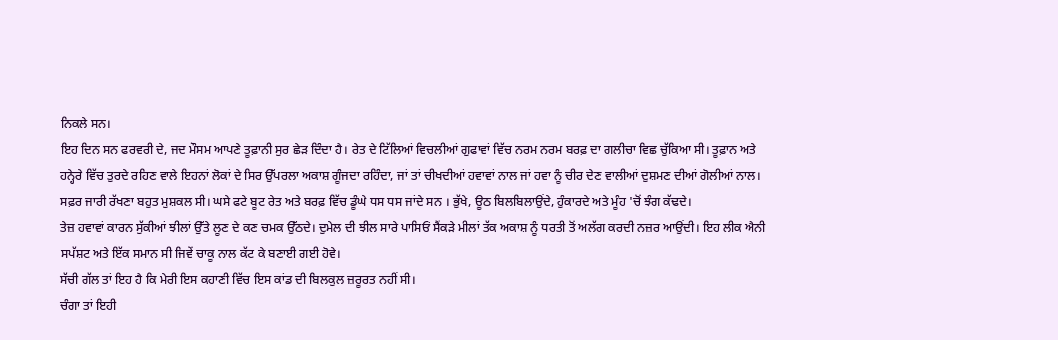ਨਿਕਲੇ ਸਨ।
ਇਹ ਦਿਨ ਸਨ ਫਰਵਰੀ ਦੇ, ਜਦ ਮੌਸਮ ਆਪਣੇ ਤੂਫ਼ਾਨੀ ਸੁਰ ਛੇੜ ਦਿੰਦਾ ਹੈ। ਰੇਤ ਦੇ ਟਿੱਲਿਆਂ ਵਿਚਲੀਆਂ ਗੁਫਾਵਾਂ ਵਿੱਚ ਨਰਮ ਨਰਮ ਬਰਫ਼ ਦਾ ਗਲੀਚਾ ਵਿਛ ਚੁੱਕਿਆ ਸੀ। ਤੂਫ਼ਾਨ ਅਤੇ ਹਨ੍ਹੇਰੇ ਵਿੱਚ ਤੁਰਦੇ ਰਹਿਣ ਵਾਲੇ ਇਹਨਾਂ ਲੋਕਾਂ ਦੇ ਸਿਰ ਉੱਪਰਲਾ ਅਕਾਸ਼ ਗੂੰਜਦਾ ਰਹਿੰਦਾ, ਜਾਂ ਤਾਂ ਚੀਖਦੀਆਂ ਹਵਾਵਾਂ ਨਾਲ ਜਾਂ ਹਵਾ ਨੂੰ ਚੀਰ ਦੇਣ ਵਾਲੀਆਂ ਦੁਸ਼ਮਣ ਦੀਆਂ ਗੋਲੀਆਂ ਨਾਲ।
ਸਫ਼ਰ ਜਾਰੀ ਰੱਖਣਾ ਬਹੁਤ ਮੁਸ਼ਕਲ ਸੀ। ਘਸੇ ਫਟੇ ਬੂਟ ਰੇਤ ਅਤੇ ਬਰਫ਼ ਵਿੱਚ ਡੂੰਘੇ ਧਸ ਧਸ ਜਾਂਦੇ ਸਨ । ਭੁੱਖੇ, ਊਠ ਬਿਲਬਿਲਾਉਂਦੇ, ਹੁੰਕਾਰਦੇ ਅਤੇ ਮੂੰਹ 'ਚੋਂ ਝੰਗ ਕੱਢਦੇ।
ਤੇਜ਼ ਹਵਾਵਾਂ ਕਾਰਨ ਸੁੱਕੀਆਂ ਝੀਲਾਂ ਉੱਤੇ ਲੂਣ ਦੇ ਕਣ ਚਮਕ ਉੱਠਦੇ। ਦੁਮੇਲ ਦੀ ਝੀਲ ਸਾਰੇ ਪਾਸਿਓਂ ਸੈਂਕੜੇ ਮੀਲਾਂ ਤੱਕ ਅਕਾਸ਼ ਨੂੰ ਧਰਤੀ ਤੋਂ ਅਲੱਗ ਕਰਦੀ ਨਜ਼ਰ ਆਉਂਦੀ। ਇਹ ਲੀਕ ਐਨੀ ਸਪੱਸ਼ਟ ਅਤੇ ਇੱਕ ਸਮਾਨ ਸੀ ਜਿਵੇਂ ਚਾਕੂ ਨਾਲ ਕੱਟ ਕੇ ਬਣਾਈ ਗਈ ਹੋਵੇ।
ਸੱਚੀ ਗੱਲ ਤਾਂ ਇਹ ਹੈ ਕਿ ਮੇਰੀ ਇਸ ਕਹਾਣੀ ਵਿੱਚ ਇਸ ਕਾਂਡ ਦੀ ਬਿਲਕੁਲ ਜ਼ਰੂਰਤ ਨਹੀਂ ਸੀ।
ਚੰਗਾ ਤਾਂ ਇਹੀ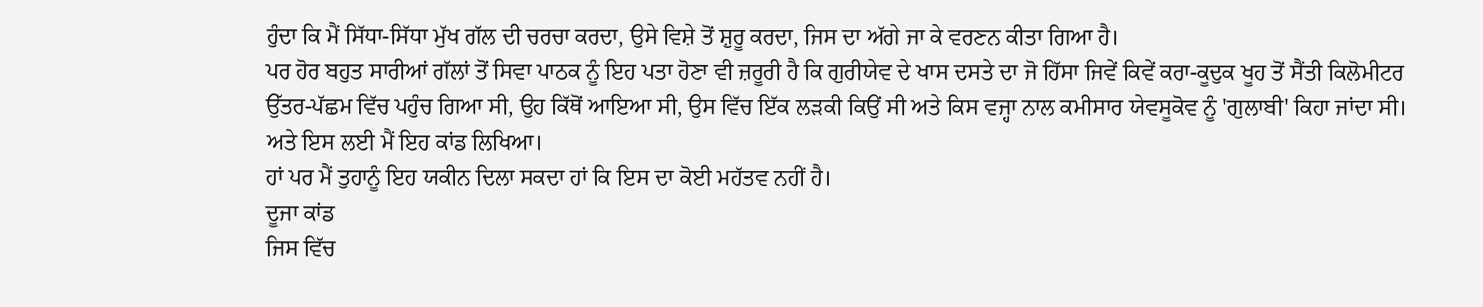ਹੁੰਦਾ ਕਿ ਮੈਂ ਸਿੱਧਾ-ਸਿੱਧਾ ਮੁੱਖ ਗੱਲ ਦੀ ਚਰਚਾ ਕਰਦਾ, ਉਸੇ ਵਿਸ਼ੇ ਤੋਂ ਸ਼ੁਰੂ ਕਰਦਾ, ਜਿਸ ਦਾ ਅੱਗੇ ਜਾ ਕੇ ਵਰਣਨ ਕੀਤਾ ਗਿਆ ਹੈ।
ਪਰ ਹੋਰ ਬਹੁਤ ਸਾਰੀਆਂ ਗੱਲਾਂ ਤੋਂ ਸਿਵਾ ਪਾਠਕ ਨੂੰ ਇਹ ਪਤਾ ਹੋਣਾ ਵੀ ਜ਼ਰੂਰੀ ਹੈ ਕਿ ਗੁਰੀਯੇਵ ਦੇ ਖਾਸ ਦਸਤੇ ਦਾ ਜੋ ਹਿੱਸਾ ਜਿਵੇਂ ਕਿਵੇਂ ਕਰਾ-ਕੂਦੁਕ ਖੂਹ ਤੋਂ ਸੈਂਤੀ ਕਿਲੋਮੀਟਰ ਉੱਤਰ-ਪੱਛਮ ਵਿੱਚ ਪਹੁੰਚ ਗਿਆ ਸੀ, ਉਹ ਕਿੱਥੋਂ ਆਇਆ ਸੀ, ਉਸ ਵਿੱਚ ਇੱਕ ਲੜਕੀ ਕਿਉਂ ਸੀ ਅਤੇ ਕਿਸ ਵਜ੍ਹਾ ਨਾਲ ਕਮੀਸਾਰ ਯੇਵਸੂਕੋਵ ਨੂੰ 'ਗੁਲਾਬੀ' ਕਿਹਾ ਜਾਂਦਾ ਸੀ।
ਅਤੇ ਇਸ ਲਈ ਮੈਂ ਇਹ ਕਾਂਡ ਲਿਖਿਆ।
ਹਾਂ ਪਰ ਮੈਂ ਤੁਹਾਨੂੰ ਇਹ ਯਕੀਨ ਦਿਲਾ ਸਕਦਾ ਹਾਂ ਕਿ ਇਸ ਦਾ ਕੋਈ ਮਹੱਤਵ ਨਹੀਂ ਹੈ।
ਦੂਜਾ ਕਾਂਡ
ਜਿਸ ਵਿੱਚ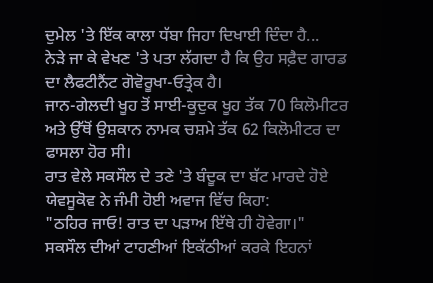ਦੁਮੇਲ 'ਤੇ ਇੱਕ ਕਾਲਾ ਧੱਬਾ ਜਿਹਾ ਦਿਖਾਈ ਦਿੰਦਾ ਹੈ...
ਨੇੜੇ ਜਾ ਕੇ ਵੇਖਣ 'ਤੇ ਪਤਾ ਲੱਗਦਾ ਹੈ ਕਿ ਉਹ ਸਫ਼ੈਦ ਗਾਰਡ ਦਾ ਲੈਫਟੀਨੈਂਟ ਗੋਵੋਰੂਖਾ-ਓਤ੍ਰੇਕ ਹੈ।
ਜਾਨ-ਗੇਲਦੀ ਖੂਹ ਤੋਂ ਸਾਈ-ਕੂਦੁਕ ਖੂਹ ਤੱਕ 70 ਕਿਲੋਮੀਟਰ ਅਤੇ ਉੱਥੋਂ ਉਸ਼ਕਾਨ ਨਾਮਕ ਚਸ਼ਮੇ ਤੱਕ 62 ਕਿਲੋਮੀਟਰ ਦਾ ਫਾਸਲਾ ਹੋਰ ਸੀ।
ਰਾਤ ਵੇਲੇ ਸਕਸੌਲ ਦੇ ਤਣੇ 'ਤੇ ਬੰਦੂਕ ਦਾ ਬੱਟ ਮਾਰਦੇ ਹੋਏ ਯੇਵਸੂਕੋਵ ਨੇ ਜੰਮੀ ਹੋਈ ਅਵਾਜ ਵਿੱਚ ਕਿਹਾ:
"ਠਹਿਰ ਜਾਓ! ਰਾਤ ਦਾ ਪੜਾਅ ਇੱਥੇ ਹੀ ਹੋਵੇਗਾ।"
ਸਕਸੌਲ ਦੀਆਂ ਟਾਹਣੀਆਂ ਇਕੱਠੀਆਂ ਕਰਕੇ ਇਹਨਾਂ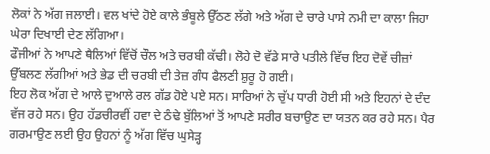ਲੋਕਾਂ ਨੇ ਅੱਗ ਜਲਾਈ। ਵਲ ਖਾਂਦੇ ਹੋਏ ਕਾਲੇ ਭੰਬੂਲੇ ਉੱਠਣ ਲੱਗੇ ਅਤੇ ਅੱਗ ਦੇ ਚਾਰੇ ਪਾਸੇ ਨਮੀ ਦਾ ਕਾਲਾ ਜਿਹਾ ਘੇਰਾ ਦਿਖਾਈ ਦੇਣ ਲੱਗਿਆ।
ਫੌਜੀਆਂ ਨੇ ਆਪਣੇ ਥੈਲਿਆਂ ਵਿੱਚੋਂ ਚੌਲ ਅਤੇ ਚਰਬੀ ਕੱਢੀ। ਲੋਹੇ ਦੋ ਵੱਡੇ ਸਾਰੇ ਪਤੀਲੇ ਵਿੱਚ ਇਹ ਦੋਵੇਂ ਚੀਜ਼ਾਂ ਉੱਬਲਣ ਲੱਗੀਆਂ ਅਤੇ ਭੇਡ ਦੀ ਚਰਬੀ ਦੀ ਤੇਜ਼ ਗੰਧ ਫੈਲਣੀ ਸ਼ੁਰੂ ਹੋ ਗਈ।
ਇਹ ਲੋਕ ਅੱਗ ਦੇ ਆਲੇ ਦੁਆਲੇ ਰਲ ਗੱਡ ਹੋਏ ਪਏ ਸਨ। ਸਾਰਿਆਂ ਨੇ ਚੁੱਪ ਧਾਰੀ ਹੋਈ ਸੀ ਅਤੇ ਇਹਨਾਂ ਦੇ ਦੰਦ ਵੱਜ ਰਹੇ ਸਨ। ਉਹ ਹੱਡਚੀਰਵੀਂ ਹਵਾ ਦੇ ਠੰਢੇ ਬੁੱਲਿਆਂ ਤੋਂ ਆਪਣੇ ਸਰੀਰ ਬਚਾਉਣ ਦਾ ਯਤਨ ਕਰ ਰਹੇ ਸਨ। ਪੈਰ ਗਰਮਾਉਣ ਲਈ ਉਹ ਉਹਨਾਂ ਨੂੰ ਅੱਗ ਵਿੱਚ ਘੁਸੇੜ੍ਹ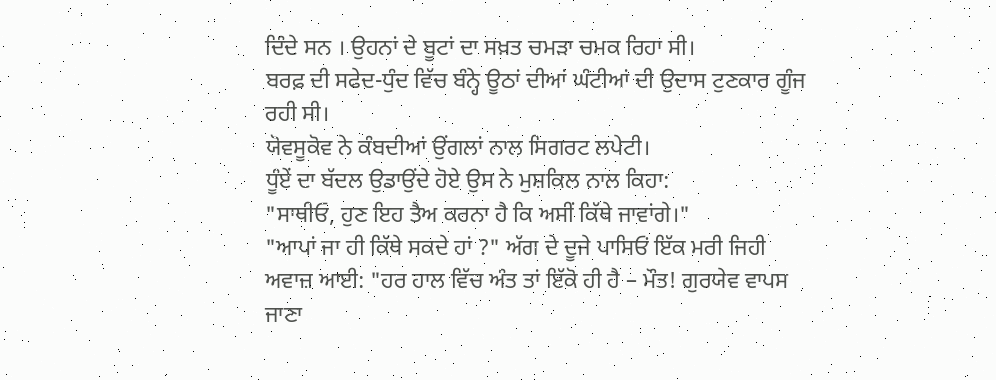ਦਿੰਦੇ ਸਨ । ਉਹਨਾਂ ਦੇ ਬੂਟਾਂ ਦਾ ਸਖ਼ਤ ਚਮੜਾ ਚਮਕ ਰਿਹਾ ਸੀ।
ਬਰਫ਼ ਦੀ ਸਫੇਦ-ਧੁੰਦ ਵਿੱਚ ਬੰਨ੍ਹੇ ਊਠਾਂ ਦੀਆਂ ਘੰਟੀਆਂ ਦੀ ਉਦਾਸ ਟੁਣਕਾਰ ਗੂੰਜ ਰਹੀ ਸੀ।
ਯੋਵਸੂਕੋਵ ਨੇ ਕੰਬਦੀਆਂ ਉਂਗਲਾਂ ਨਾਲ ਸਿਗਰਟ ਲਪੇਟੀ।
ਧੂੰਏਂ ਦਾ ਬੱਦਲ ਉਡਾਉਂਦੇ ਹੋਏ ਉਸ ਨੇ ਮੁਸ਼ਕਿਲ ਨਾਲ ਕਿਹਾ:
"ਸਾਥੀਓ, ਹੁਣ ਇਹ ਤੈਅ ਕਰਨਾ ਹੈ ਕਿ ਅਸੀਂ ਕਿੱਥੇ ਜਾਵਾਂਗੇ।"
"ਆਪਾਂ ਜਾ ਹੀ ਕਿੱਥੇ ਸਕਦੇ ਹਾਂ ?" ਅੱਗ ਦੇ ਦੂਜੇ ਪਾਸਿਓਂ ਇੱਕ ਮਰੀ ਜਿਹੀ ਅਵਾਜ਼ ਆਈ: "ਹਰ ਹਾਲ ਵਿੱਚ ਅੰਤ ਤਾਂ ਇੱਕੋ ਹੀ ਹੈ – ਮੌਤ! ਗੁਰਯੇਵ ਵਾਪਸ ਜਾਣਾ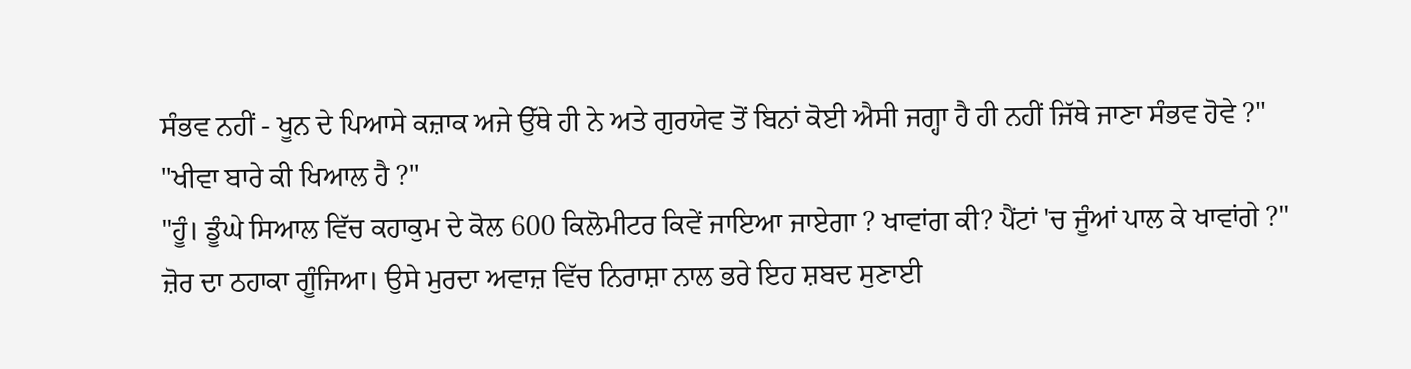ਸੰਭਵ ਨਹੀਂ - ਖੂਨ ਦੇ ਪਿਆਸੇ ਕਜ਼ਾਕ ਅਜੇ ਉੱਥੇ ਹੀ ਨੇ ਅਤੇ ਗੁਰਯੇਵ ਤੋਂ ਬਿਨਾਂ ਕੋਈ ਐਸੀ ਜਗ੍ਹਾ ਹੈ ਹੀ ਨਹੀਂ ਜਿੱਥੇ ਜਾਣਾ ਸੰਭਵ ਹੋਵੇ ?"
"ਖੀਵਾ ਬਾਰੇ ਕੀ ਖਿਆਲ ਹੈ ?"
"ਹੂੰ। ਡੂੰਘੇ ਸਿਆਲ ਵਿੱਚ ਕਹਾਕੁਮ ਦੇ ਕੋਲ 600 ਕਿਲੋਮੀਟਰ ਕਿਵੇਂ ਜਾਇਆ ਜਾਏਗਾ ? ਖਾਵਾਂਗ ਕੀ? ਪੈਂਟਾਂ 'ਚ ਜੂੰਆਂ ਪਾਲ ਕੇ ਖਾਵਾਂਗੇ ?"
ਜ਼ੋਰ ਦਾ ਠਹਾਕਾ ਗੂੰਜਿਆ। ਉਸੇ ਮੁਰਦਾ ਅਵਾਜ਼ ਵਿੱਚ ਨਿਰਾਸ਼ਾ ਨਾਲ ਭਰੇ ਇਹ ਸ਼ਬਦ ਸੁਣਾਈ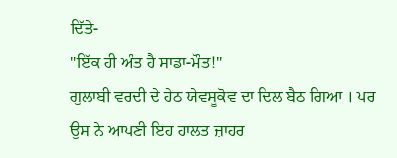ਦਿੱਤੇ-
"ਇੱਕ ਹੀ ਅੰਤ ਹੈ ਸਾਡਾ-ਮੌਤ!"
ਗੁਲਾਬੀ ਵਰਦੀ ਦੇ ਹੇਠ ਯੇਵਸੂਕੋਵ ਦਾ ਦਿਲ ਬੈਠ ਗਿਆ । ਪਰ ਉਸ ਨੇ ਆਪਣੀ ਇਹ ਹਾਲਤ ਜ਼ਾਹਰ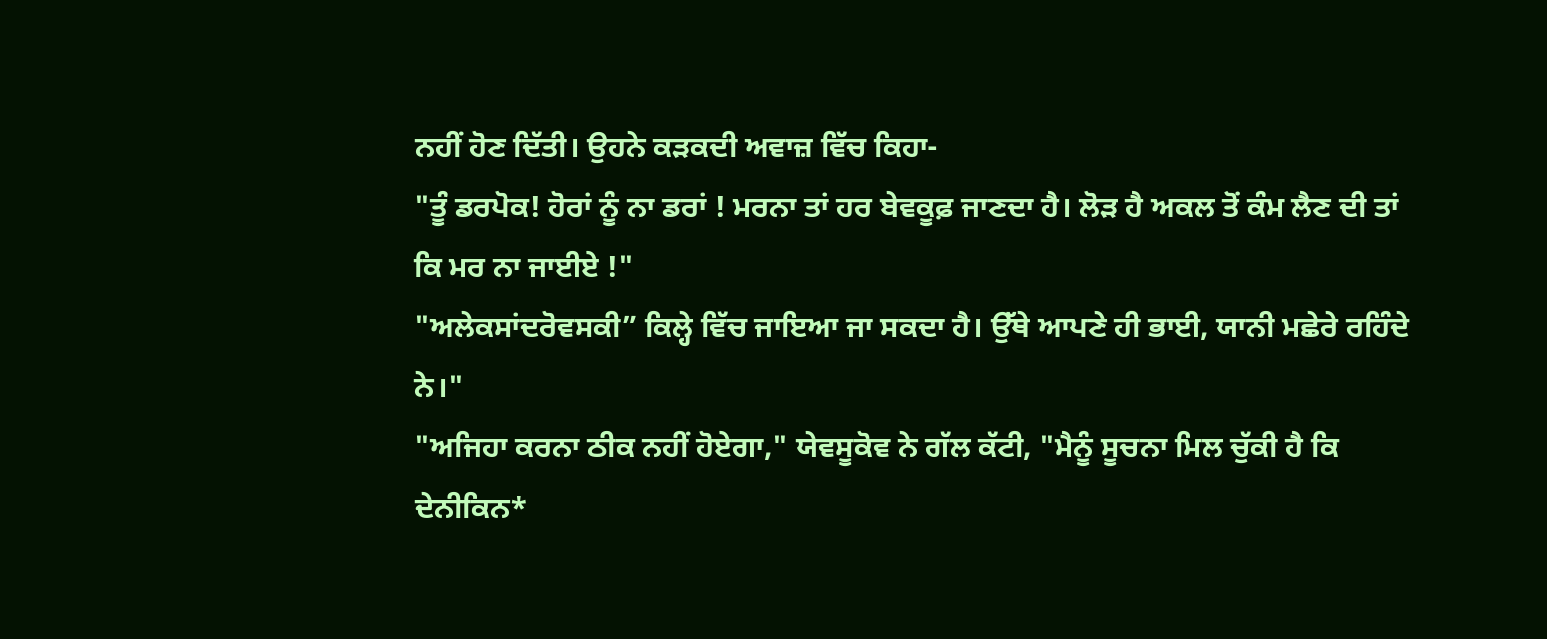ਨਹੀਂ ਹੋਣ ਦਿੱਤੀ। ਉਹਨੇ ਕੜਕਦੀ ਅਵਾਜ਼ ਵਿੱਚ ਕਿਹਾ-
"ਤੂੰ ਡਰਪੋਕ! ਹੋਰਾਂ ਨੂੰ ਨਾ ਡਰਾਂ ! ਮਰਨਾ ਤਾਂ ਹਰ ਬੇਵਕੂਫ਼ ਜਾਣਦਾ ਹੈ। ਲੋੜ ਹੈ ਅਕਲ ਤੋਂ ਕੰਮ ਲੈਣ ਦੀ ਤਾਂ ਕਿ ਮਰ ਨਾ ਜਾਈਏ !"
"ਅਲੇਕਸਾਂਦਰੋਵਸਕੀ” ਕਿਲ੍ਹੇ ਵਿੱਚ ਜਾਇਆ ਜਾ ਸਕਦਾ ਹੈ। ਉੱਥੇ ਆਪਣੇ ਹੀ ਭਾਈ, ਯਾਨੀ ਮਛੇਰੇ ਰਹਿੰਦੇ ਨੇ।"
"ਅਜਿਹਾ ਕਰਨਾ ਠੀਕ ਨਹੀਂ ਹੋਏਗਾ," ਯੇਵਸੂਕੋਵ ਨੇ ਗੱਲ ਕੱਟੀ, "ਮੈਨੂੰ ਸੂਚਨਾ ਮਿਲ ਚੁੱਕੀ ਹੈ ਕਿ ਦੇਨੀਕਿਨ*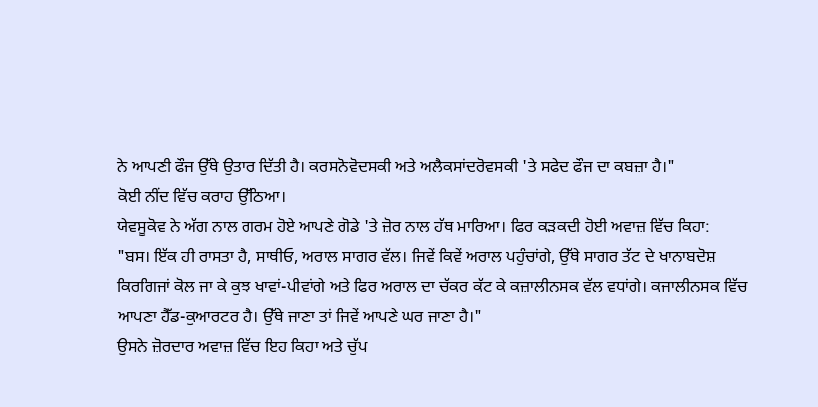ਨੇ ਆਪਣੀ ਫੌਜ ਉੱਥੇ ਉਤਾਰ ਦਿੱਤੀ ਹੈ। ਕਰਸਨੋਵੋਦਸਕੀ ਅਤੇ ਅਲੈਕਸਾਂਦਰੋਵਸਕੀ 'ਤੇ ਸਫੇਦ ਫੌਜ ਦਾ ਕਬਜ਼ਾ ਹੈ।"
ਕੋਈ ਨੀਂਦ ਵਿੱਚ ਕਰਾਹ ਉੱਠਿਆ।
ਯੇਵਸੂਕੋਵ ਨੇ ਅੱਗ ਨਾਲ ਗਰਮ ਹੋਏ ਆਪਣੇ ਗੋਡੇ 'ਤੇ ਜ਼ੋਰ ਨਾਲ ਹੱਥ ਮਾਰਿਆ। ਫਿਰ ਕੜਕਦੀ ਹੋਈ ਅਵਾਜ਼ ਵਿੱਚ ਕਿਹਾ:
"ਬਸ। ਇੱਕ ਹੀ ਰਾਸਤਾ ਹੈ, ਸਾਥੀਓ, ਅਰਾਲ ਸਾਗਰ ਵੱਲ। ਜਿਵੇਂ ਕਿਵੇਂ ਅਰਾਲ ਪਹੁੰਚਾਂਗੇ, ਉੱਥੇ ਸਾਗਰ ਤੱਟ ਦੇ ਖਾਨਾਬਦੋਸ਼ ਕਿਰਗਿਜਾਂ ਕੋਲ ਜਾ ਕੇ ਕੁਝ ਖਾਵਾਂ-ਪੀਵਾਂਗੇ ਅਤੇ ਫਿਰ ਅਰਾਲ ਦਾ ਚੱਕਰ ਕੱਟ ਕੇ ਕਜ਼ਾਲੀਨਸਕ ਵੱਲ ਵਧਾਂਗੇ। ਕਜਾਲੀਨਸਕ ਵਿੱਚ ਆਪਣਾ ਹੈੱਡ-ਕੁਆਰਟਰ ਹੈ। ਉੱਥੇ ਜਾਣਾ ਤਾਂ ਜਿਵੇਂ ਆਪਣੇ ਘਰ ਜਾਣਾ ਹੈ।"
ਉਸਨੇ ਜ਼ੋਰਦਾਰ ਅਵਾਜ਼ ਵਿੱਚ ਇਹ ਕਿਹਾ ਅਤੇ ਚੁੱਪ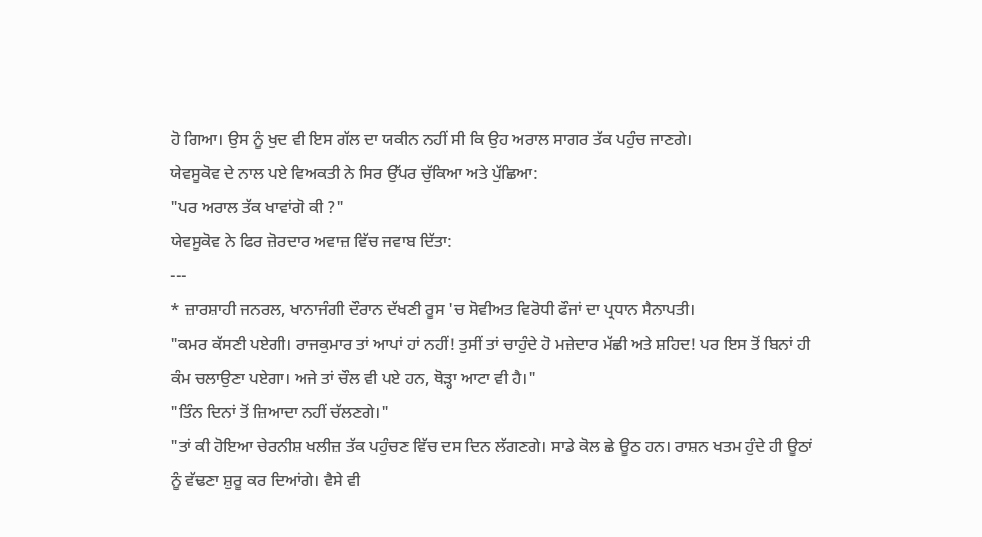ਹੋ ਗਿਆ। ਉਸ ਨੂੰ ਖੁਦ ਵੀ ਇਸ ਗੱਲ ਦਾ ਯਕੀਨ ਨਹੀਂ ਸੀ ਕਿ ਉਹ ਅਰਾਲ ਸਾਗਰ ਤੱਕ ਪਹੁੰਚ ਜਾਣਗੇ।
ਯੇਵਸੂਕੋਵ ਦੇ ਨਾਲ ਪਏ ਵਿਅਕਤੀ ਨੇ ਸਿਰ ਉੱਪਰ ਚੁੱਕਿਆ ਅਤੇ ਪੁੱਛਿਆ:
"ਪਰ ਅਰਾਲ ਤੱਕ ਖਾਵਾਂਗੋ ਕੀ ?"
ਯੇਵਸੂਕੋਵ ਨੇ ਫਿਰ ਜ਼ੋਰਦਾਰ ਅਵਾਜ਼ ਵਿੱਚ ਜਵਾਬ ਦਿੱਤਾ:
---
* ਜ਼ਾਰਸ਼ਾਹੀ ਜਨਰਲ, ਖਾਨਾਜੰਗੀ ਦੌਰਾਨ ਦੱਖਣੀ ਰੂਸ 'ਚ ਸੋਵੀਅਤ ਵਿਰੋਧੀ ਫੌਜਾਂ ਦਾ ਪ੍ਰਧਾਨ ਸੈਨਾਪਤੀ।
"ਕਮਰ ਕੱਸਣੀ ਪਏਗੀ। ਰਾਜਕੁਮਾਰ ਤਾਂ ਆਪਾਂ ਹਾਂ ਨਹੀਂ! ਤੁਸੀਂ ਤਾਂ ਚਾਹੁੰਦੇ ਹੋ ਮਜ਼ੇਦਾਰ ਮੱਛੀ ਅਤੇ ਸ਼ਹਿਦ! ਪਰ ਇਸ ਤੋਂ ਬਿਨਾਂ ਹੀ ਕੰਮ ਚਲਾਉਣਾ ਪਏਗਾ। ਅਜੇ ਤਾਂ ਚੌਲ ਵੀ ਪਏ ਹਨ, ਥੋੜ੍ਹਾ ਆਟਾ ਵੀ ਹੈ।"
"ਤਿੰਨ ਦਿਨਾਂ ਤੋਂ ਜ਼ਿਆਦਾ ਨਹੀਂ ਚੱਲਣਗੇ।"
"ਤਾਂ ਕੀ ਹੋਇਆ ਚੇਰਨੀਸ਼ ਖਲੀਜ਼ ਤੱਕ ਪਹੁੰਚਣ ਵਿੱਚ ਦਸ ਦਿਨ ਲੱਗਣਗੇ। ਸਾਡੇ ਕੋਲ ਛੇ ਊਠ ਹਨ। ਰਾਸ਼ਨ ਖਤਮ ਹੁੰਦੇ ਹੀ ਊਠਾਂ ਨੂੰ ਵੱਢਣਾ ਸ਼ੁਰੂ ਕਰ ਦਿਆਂਗੇ। ਵੈਸੇ ਵੀ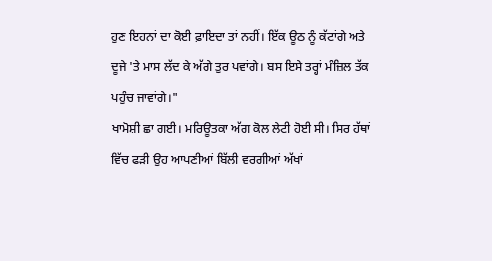ਹੁਣ ਇਹਨਾਂ ਦਾ ਕੋਈ ਫ਼ਾਇਦਾ ਤਾਂ ਨਹੀਂ। ਇੱਕ ਊਠ ਨੂੰ ਕੱਟਾਂਗੇ ਅਤੇ ਦੂਜੇ 'ਤੇ ਮਾਸ ਲੱਦ ਕੇ ਅੱਗੇ ਤੁਰ ਪਵਾਂਗੇ। ਬਸ ਇਸੇ ਤਰ੍ਹਾਂ ਮੰਜ਼ਿਲ ਤੱਕ ਪਹੁੰਚ ਜਾਵਾਂਗੇ।"
ਖਾਮੋਸ਼ੀ ਛਾ ਗਈ। ਮਰਿਊਤਕਾ ਅੱਗ ਕੋਲ ਲੇਟੀ ਹੋਈ ਸੀ। ਸਿਰ ਹੱਥਾਂ ਵਿੱਚ ਫੜੀ ਉਹ ਆਪਣੀਆਂ ਬਿੱਲੀ ਵਰਗੀਆਂ ਅੱਖਾਂ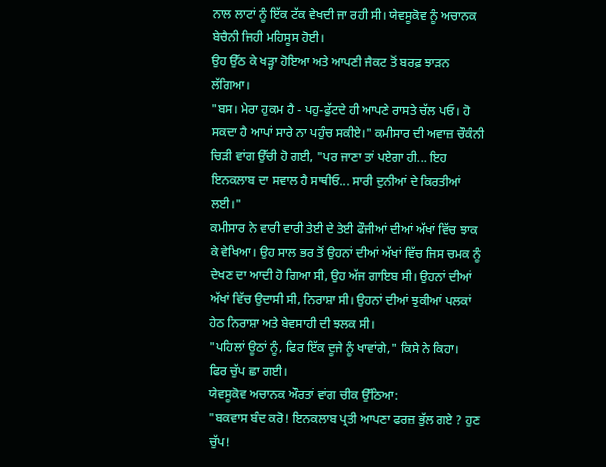ਨਾਲ ਲਾਟਾਂ ਨੂੰ ਇੱਕ ਟੱਕ ਵੇਖਦੀ ਜਾ ਰਹੀ ਸੀ। ਯੇਵਸੂਕੋਵ ਨੂੰ ਅਚਾਨਕ ਬੇਚੈਨੀ ਜਿਹੀ ਮਹਿਸੂਸ ਹੋਈ।
ਉਹ ਉੱਠ ਕੇ ਖੜ੍ਹਾ ਹੋਇਆ ਅਤੇ ਆਪਣੀ ਜੈਕਟ ਤੋਂ ਬਰਫ਼ ਝਾੜਨ ਲੱਗਿਆ।
"ਬਸ। ਮੇਰਾ ਹੁਕਮ ਹੈ - ਪਹੁ-ਫੁੱਟਦੇ ਹੀ ਆਪਣੇ ਰਾਸਤੇ ਚੱਲ ਪਓ। ਹੋ ਸਕਦਾ ਹੈ ਆਪਾਂ ਸਾਰੇ ਨਾ ਪਹੁੰਚ ਸਕੀਏ।" ਕਮੀਸਾਰ ਦੀ ਅਵਾਜ਼ ਚੌਕੰਨੀ ਚਿੜੀ ਵਾਂਗ ਉੱਚੀ ਹੋ ਗਈ, "ਪਰ ਜਾਣਾ ਤਾਂ ਪਏਗਾ ਹੀ... ਇਹ ਇਨਕਲਾਬ ਦਾ ਸਵਾਲ ਹੈ ਸਾਥੀਓ... ਸਾਰੀ ਦੁਨੀਆਂ ਦੇ ਕਿਰਤੀਆਂ ਲਈ।"
ਕਮੀਸਾਰ ਨੇ ਵਾਰੀ ਵਾਰੀ ਤੇਈ ਦੇ ਤੇਈ ਫੌਜੀਆਂ ਦੀਆਂ ਅੱਖਾਂ ਵਿੱਚ ਝਾਕ ਕੇ ਵੇਖਿਆ। ਉਹ ਸਾਲ ਭਰ ਤੋਂ ਉਹਨਾਂ ਦੀਆਂ ਅੱਖਾਂ ਵਿੱਚ ਜਿਸ ਚਮਕ ਨੂੰ ਦੇਖਣ ਦਾ ਆਦੀ ਹੋ ਗਿਆ ਸੀ, ਉਹ ਅੱਜ ਗਾਇਬ ਸੀ। ਉਹਨਾਂ ਦੀਆਂ ਅੱਖਾਂ ਵਿੱਚ ਉਦਾਸੀ ਸੀ, ਨਿਰਾਸ਼ਾ ਸੀ। ਉਹਨਾਂ ਦੀਆਂ ਝੁਕੀਆਂ ਪਲਕਾਂ ਹੇਠ ਨਿਰਾਸ਼ਾ ਅਤੇ ਬੇਵਸਾਹੀ ਦੀ ਝਲਕ ਸੀ।
"ਪਹਿਲਾਂ ਊਠਾਂ ਨੂੰ, ਫਿਰ ਇੱਕ ਦੂਜੇ ਨੂੰ ਖਾਵਾਂਗੇ," ਕਿਸੇ ਨੇ ਕਿਹਾ।
ਫਿਰ ਚੁੱਪ ਛਾ ਗਈ।
ਯੇਵਸੂਕੋਵ ਅਚਾਨਕ ਔਰਤਾਂ ਵਾਂਗ ਚੀਕ ਉੱਠਿਆ:
"ਬਕਵਾਸ ਬੰਦ ਕਰੋ! ਇਨਕਲਾਬ ਪ੍ਰਤੀ ਆਪਣਾ ਫਰਜ਼ ਭੁੱਲ ਗਏ ? ਹੁਣ ਚੁੱਪ!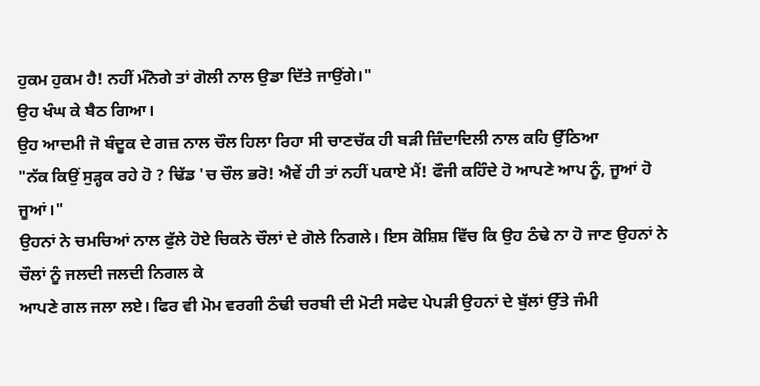ਹੁਕਮ ਹੁਕਮ ਹੈ! ਨਹੀਂ ਮੰਨੋਗੇ ਤਾਂ ਗੋਲੀ ਨਾਲ ਉਡਾ ਦਿੱਤੇ ਜਾਉਂਗੇ।"
ਉਹ ਖੰਘ ਕੇ ਬੈਠ ਗਿਆ।
ਉਹ ਆਦਮੀ ਜੋ ਬੰਦੂਕ ਦੇ ਗਜ਼ ਨਾਲ ਚੌਲ ਹਿਲਾ ਰਿਹਾ ਸੀ ਚਾਣਚੱਕ ਹੀ ਬੜੀ ਜ਼ਿੰਦਾਦਿਲੀ ਨਾਲ ਕਹਿ ਉੱਠਿਆ
"ਨੱਕ ਕਿਉਂ ਸੁੜ੍ਹਕ ਰਹੇ ਹੋ ? ਢਿੱਡ 'ਚ ਚੌਲ ਭਰੋ! ਐਵੇਂ ਹੀ ਤਾਂ ਨਹੀਂ ਪਕਾਏ ਮੈਂ! ਫੌਜੀ ਕਹਿੰਦੇ ਹੋ ਆਪਣੇ ਆਪ ਨੂੰ, ਜੂਆਂ ਹੋ ਜੂਆਂ।"
ਉਹਨਾਂ ਨੇ ਚਮਚਿਆਂ ਨਾਲ ਫੁੱਲੇ ਹੋਏ ਚਿਕਨੇ ਚੌਲਾਂ ਦੇ ਗੋਲੇ ਨਿਗਲੇ। ਇਸ ਕੋਸ਼ਿਸ਼ ਵਿੱਚ ਕਿ ਉਹ ਠੰਢੇ ਨਾ ਹੋ ਜਾਣ ਉਹਨਾਂ ਨੇ ਚੌਲਾਂ ਨੂੰ ਜਲਦੀ ਜਲਦੀ ਨਿਗਲ ਕੇ
ਆਪਣੇ ਗਲ ਜਲਾ ਲਏ। ਫਿਰ ਵੀ ਮੋਮ ਵਰਗੀ ਠੰਢੀ ਚਰਬੀ ਦੀ ਮੋਟੀ ਸਫੇਦ ਪੇਪੜੀ ਉਹਨਾਂ ਦੇ ਬੁੱਲਾਂ ਉੱਤੇ ਜੰਮੀ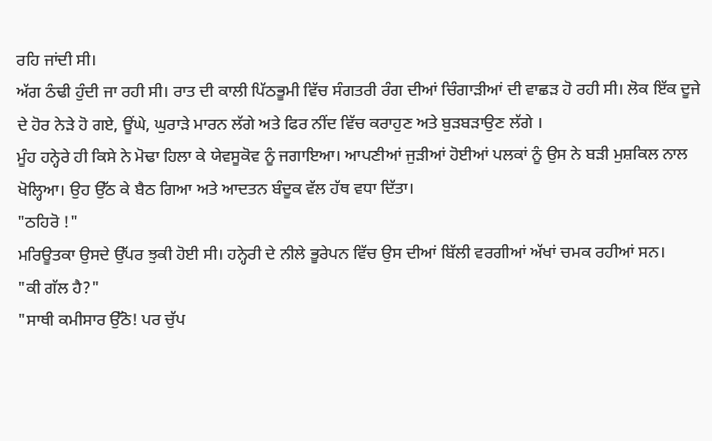ਰਹਿ ਜਾਂਦੀ ਸੀ।
ਅੱਗ ਠੰਢੀ ਹੁੰਦੀ ਜਾ ਰਹੀ ਸੀ। ਰਾਤ ਦੀ ਕਾਲੀ ਪਿੱਠਭੂਮੀ ਵਿੱਚ ਸੰਗਤਰੀ ਰੰਗ ਦੀਆਂ ਚਿੰਗਾੜੀਆਂ ਦੀ ਵਾਛੜ ਹੋ ਰਹੀ ਸੀ। ਲੋਕ ਇੱਕ ਦੂਜੇ ਦੇ ਹੋਰ ਨੇੜੇ ਹੋ ਗਏ, ਊਂਘੇ, ਘੁਰਾੜੇ ਮਾਰਨ ਲੱਗੇ ਅਤੇ ਫਿਰ ਨੀਂਦ ਵਿੱਚ ਕਰਾਹੁਣ ਅਤੇ ਬੁੜਬੜਾਉਣ ਲੱਗੇ ।
ਮੂੰਹ ਹਨ੍ਹੇਰੇ ਹੀ ਕਿਸੇ ਨੇ ਮੋਢਾ ਹਿਲਾ ਕੇ ਯੇਵਸੂਕੋਵ ਨੂੰ ਜਗਾਇਆ। ਆਪਣੀਆਂ ਜੁੜੀਆਂ ਹੋਈਆਂ ਪਲਕਾਂ ਨੂੰ ਉਸ ਨੇ ਬੜੀ ਮੁਸ਼ਕਿਲ ਨਾਲ ਖੋਲ੍ਹਿਆ। ਉਹ ਉੱਠ ਕੇ ਬੈਠ ਗਿਆ ਅਤੇ ਆਦਤਨ ਬੰਦੂਕ ਵੱਲ ਹੱਥ ਵਧਾ ਦਿੱਤਾ।
"ਠਹਿਰੋ !"
ਮਰਿਊਤਕਾ ਉਸਦੇ ਉੱਪਰ ਝੁਕੀ ਹੋਈ ਸੀ। ਹਨ੍ਹੇਰੀ ਦੇ ਨੀਲੇ ਭੂਰੇਪਨ ਵਿੱਚ ਉਸ ਦੀਆਂ ਬਿੱਲੀ ਵਰਗੀਆਂ ਅੱਖਾਂ ਚਮਕ ਰਹੀਆਂ ਸਨ।
"ਕੀ ਗੱਲ ਹੈ?"
"ਸਾਥੀ ਕਮੀਸਾਰ ਉੱਠੋ! ਪਰ ਚੁੱਪ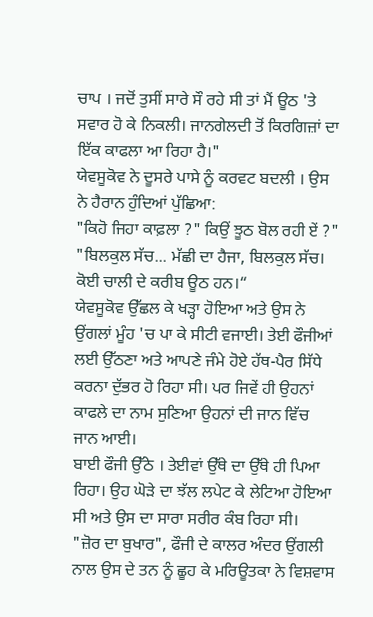ਚਾਪ । ਜਦੋਂ ਤੁਸੀਂ ਸਾਰੇ ਸੌ ਰਹੇ ਸੀ ਤਾਂ ਮੈਂ ਊਠ 'ਤੇ ਸਵਾਰ ਹੋ ਕੇ ਨਿਕਲੀ। ਜਾਨਗੇਲਦੀ ਤੋਂ ਕਿਰਗਿਜ਼ਾਂ ਦਾ ਇੱਕ ਕਾਫਲਾ ਆ ਰਿਹਾ ਹੈ।"
ਯੇਵਸੂਕੋਵ ਨੇ ਦੂਸਰੇ ਪਾਸੇ ਨੂੰ ਕਰਵਟ ਬਦਲੀ । ਉਸ ਨੇ ਹੈਰਾਨ ਹੁੰਦਿਆਂ ਪੁੱਛਿਆ:
"ਕਿਹੋ ਜਿਹਾ ਕਾਫ਼ਲਾ ?" ਕਿਉਂ ਝੂਠ ਬੋਲ ਰਹੀ ਏਂ ?"
"ਬਿਲਕੁਲ ਸੱਚ... ਮੱਛੀ ਦਾ ਹੈਜਾ, ਬਿਲਕੁਲ ਸੱਚ। ਕੋਈ ਚਾਲੀ ਦੇ ਕਰੀਬ ਊਠ ਹਨ।“
ਯੇਵਸੂਕੋਵ ਉੱਛਲ ਕੇ ਖੜ੍ਹਾ ਹੋਇਆ ਅਤੇ ਉਸ ਨੇ ਉਂਗਲਾਂ ਮੂੰਹ 'ਚ ਪਾ ਕੇ ਸੀਟੀ ਵਜਾਈ। ਤੇਈ ਫੌਜੀਆਂ ਲਈ ਉੱਠਣਾ ਅਤੇ ਆਪਣੇ ਜੰਮੇ ਹੋਏ ਹੱਥ-ਪੈਰ ਸਿੱਧੇ ਕਰਨਾ ਦੁੱਭਰ ਹੋ ਰਿਹਾ ਸੀ। ਪਰ ਜਿਵੇਂ ਹੀ ਉਹਨਾਂ ਕਾਫਲੇ ਦਾ ਨਾਮ ਸੁਣਿਆ ਉਹਨਾਂ ਦੀ ਜਾਨ ਵਿੱਚ ਜਾਨ ਆਈ।
ਬਾਈ ਫੌਜੀ ਉੱਠੇ । ਤੇਈਵਾਂ ਉੱਥੇ ਦਾ ਉੱਥੇ ਹੀ ਪਿਆ ਰਿਹਾ। ਉਹ ਘੋੜੇ ਦਾ ਝੱਲ ਲਪੇਟ ਕੇ ਲੇਟਿਆ ਹੋਇਆ ਸੀ ਅਤੇ ਉਸ ਦਾ ਸਾਰਾ ਸਰੀਰ ਕੰਬ ਰਿਹਾ ਸੀ।
"ਜ਼ੋਰ ਦਾ ਬੁਖਾਰ", ਫੌਜੀ ਦੇ ਕਾਲਰ ਅੰਦਰ ਉਂਗਲੀ ਨਾਲ ਉਸ ਦੇ ਤਨ ਨੂੰ ਛੂਹ ਕੇ ਮਰਿਊਤਕਾ ਨੇ ਵਿਸ਼ਵਾਸ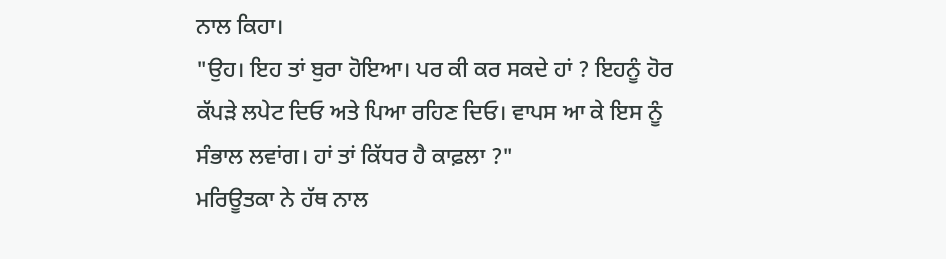ਨਾਲ ਕਿਹਾ।
"ਉਹ। ਇਹ ਤਾਂ ਬੁਰਾ ਹੋਇਆ। ਪਰ ਕੀ ਕਰ ਸਕਦੇ ਹਾਂ ? ਇਹਨੂੰ ਹੋਰ ਕੱਪੜੇ ਲਪੇਟ ਦਿਓ ਅਤੇ ਪਿਆ ਰਹਿਣ ਦਿਓ। ਵਾਪਸ ਆ ਕੇ ਇਸ ਨੂੰ ਸੰਭਾਲ ਲਵਾਂਗ। ਹਾਂ ਤਾਂ ਕਿੱਧਰ ਹੈ ਕਾਫ਼ਲਾ ?"
ਮਰਿਊਤਕਾ ਨੇ ਹੱਥ ਨਾਲ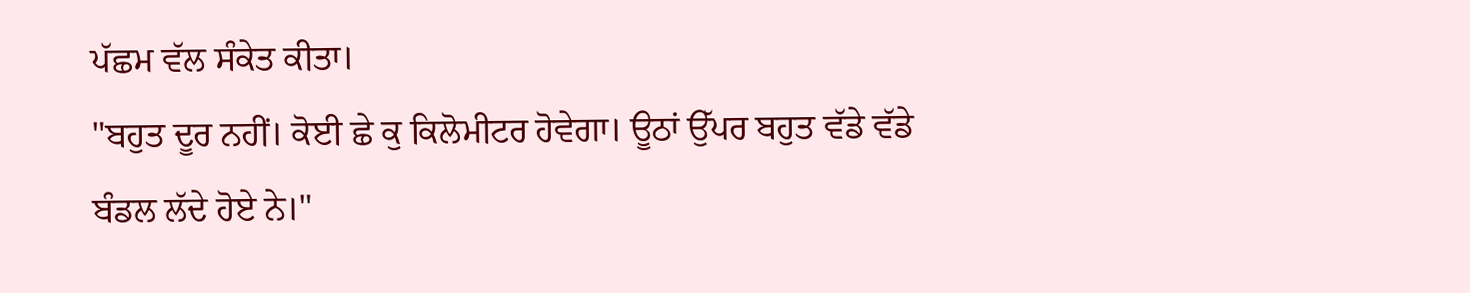ਪੱਛਮ ਵੱਲ ਸੰਕੇਤ ਕੀਤਾ।
"ਬਹੁਤ ਦੂਰ ਨਹੀਂ। ਕੋਈ ਛੇ ਕੁ ਕਿਲੋਮੀਟਰ ਹੋਵੇਗਾ। ਊਠਾਂ ਉੱਪਰ ਬਹੁਤ ਵੱਡੇ ਵੱਡੇ ਬੰਡਲ ਲੱਦੇ ਹੋਏ ਨੇ।"